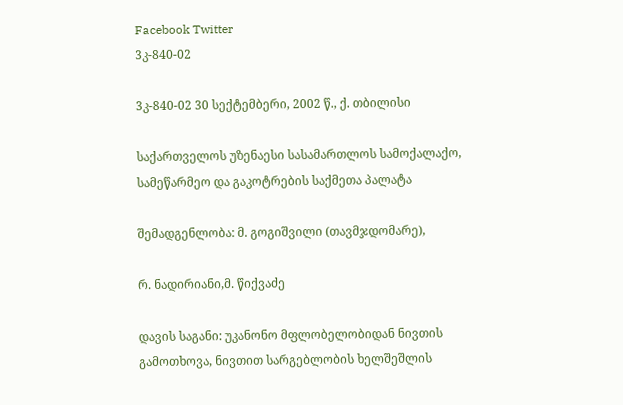Facebook Twitter
3კ-840-02

3კ-840-02 30 სექტემბერი, 2002 წ., ქ. თბილისი

საქართველოს უზენაესი სასამართლოს სამოქალაქო, სამეწარმეო და გაკოტრების საქმეთა პალატა

შემადგენლობა: მ. გოგიშვილი (თავმჯდომარე),

რ. ნადირიანი,მ. წიქვაძე

დავის საგანი: უკანონო მფლობელობიდან ნივთის გამოთხოვა, ნივთით სარგებლობის ხელშეშლის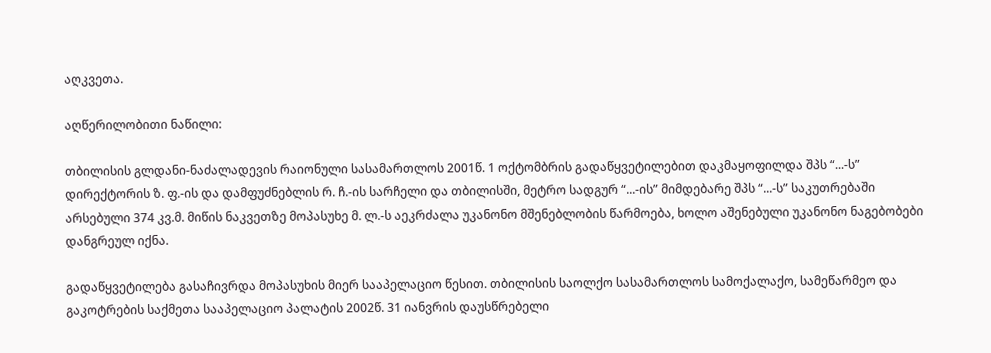აღკვეთა.

აღწერილობითი ნაწილი:

თბილისის გლდანი-ნაძალადევის რაიონული სასამართლოს 2001წ. 1 ოქტომბრის გადაწყვეტილებით დაკმაყოფილდა შპს “...-ს” დირექტორის ზ. ფ.-ის და დამფუძნებლის რ. ჩ.-ის სარჩელი და თბილისში, მეტრო სადგურ “...-ის” მიმდებარე შპს “...-ს” საკუთრებაში არსებული 374 კვ.მ. მიწის ნაკვეთზე მოპასუხე მ. ლ.-ს აეკრძალა უკანონო მშენებლობის წარმოება, ხოლო აშენებული უკანონო ნაგებობები დანგრეულ იქნა.

გადაწყვეტილება გასაჩივრდა მოპასუხის მიერ სააპელაციო წესით. თბილისის საოლქო სასამართლოს სამოქალაქო, სამეწარმეო და გაკოტრების საქმეთა სააპელაციო პალატის 2002წ. 31 იანვრის დაუსწრებელი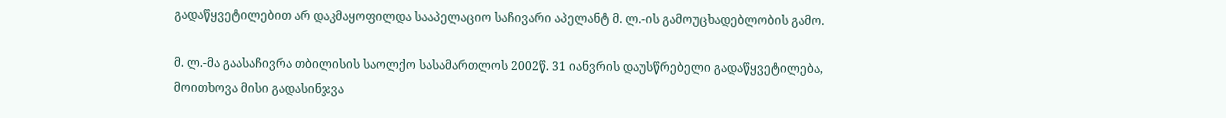გადაწყვეტილებით არ დაკმაყოფილდა სააპელაციო საჩივარი აპელანტ მ. ლ.-ის გამოუცხადებლობის გამო.

მ. ლ.-მა გაასაჩივრა თბილისის საოლქო სასამართლოს 2002წ. 31 იანვრის დაუსწრებელი გადაწყვეტილება, მოითხოვა მისი გადასინჯვა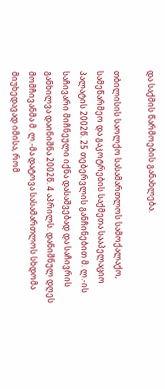და საქმის წარმოების განახლება.

თბილისის საოლქო სასამართლოს სამოქალაქო, სამეწარმეო და გაკოტრების საქმეთა სააპელაციო პალატის 2002წ. 25 თებერვლის განჩინებით მ. ლ.-ის საჩივარი მიჩნეული იქნა დასაშვებად და საჩივრის განხილვა დაინიშნა 2002წ. 4 აპრილს. დანიშნულ დღეს მომჩივანმა მ. ლ.-მა დატოვა სასამართლოს სხდომა მიუხედავად იმისა, რომ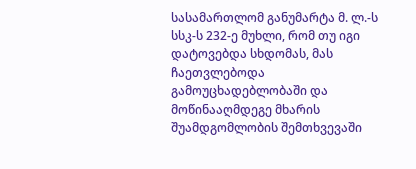სასამართლომ განუმარტა მ. ლ.-ს სსკ-ს 232-ე მუხლი, რომ თუ იგი დატოვებდა სხდომას, მას ჩაეთვლებოდა გამოუცხადებლობაში და მოწინააღმდეგე მხარის შუამდგომლობის შემთხვევაში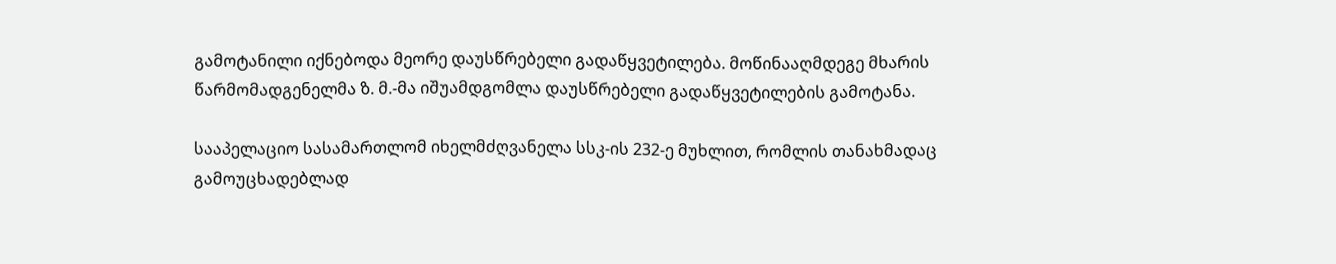გამოტანილი იქნებოდა მეორე დაუსწრებელი გადაწყვეტილება. მოწინააღმდეგე მხარის წარმომადგენელმა ზ. მ.-მა იშუამდგომლა დაუსწრებელი გადაწყვეტილების გამოტანა.

სააპელაციო სასამართლომ იხელმძღვანელა სსკ-ის 232-ე მუხლით, რომლის თანახმადაც გამოუცხადებლად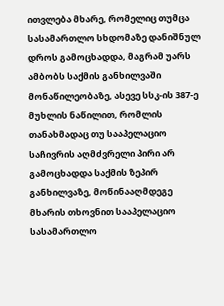ითვლება მხარე, რომელიც თუმცა სასამართლო სხდომაზე დანიშნულ დროს გამოცხადდა, მაგრამ უარს ამბობს საქმის განხილვაში მონაწილეობაზე, ასევე სსკ-ის 387-ე მუხლის ნაწილით, რომლის თანახმადაც თუ სააპელაციო საჩივრის აღმძვრელი პირი არ გამოცხადდა საქმის ზეპირ განხილვაზე, მოწინააღმდეგე მხარის თხოვნით სააპელაციო სასამართლო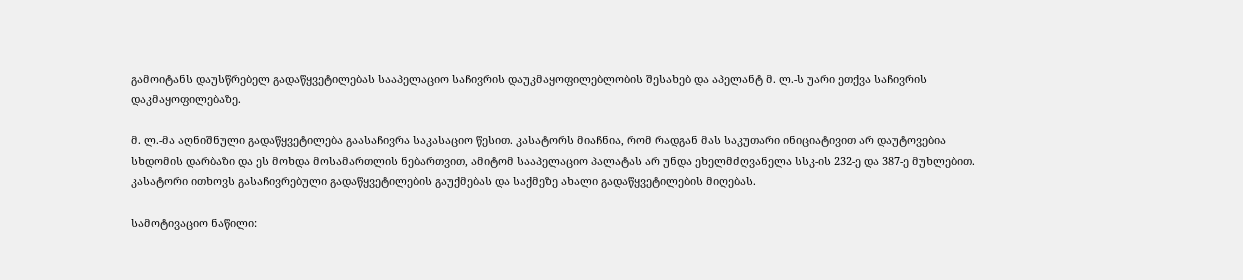გამოიტანს დაუსწრებელ გადაწყვეტილებას სააპელაციო საჩივრის დაუკმაყოფილებლობის შესახებ და აპელანტ მ. ლ.-ს უარი ეთქვა საჩივრის დაკმაყოფილებაზე.

მ. ლ.-მა აღნიშნული გადაწყვეტილება გაასაჩივრა საკასაციო წესით. კასატორს მიაჩნია, რომ რადგან მას საკუთარი ინიციატივით არ დაუტოვებია სხდომის დარბაზი და ეს მოხდა მოსამართლის ნებართვით, ამიტომ სააპელაციო პალატას არ უნდა ეხელმძღვანელა სსკ-ის 232-ე და 387-ე მუხლებით. კასატორი ითხოვს გასაჩივრებული გადაწყვეტილების გაუქმებას და საქმეზე ახალი გადაწყვეტილების მიღებას.

სამოტივაციო ნაწილი: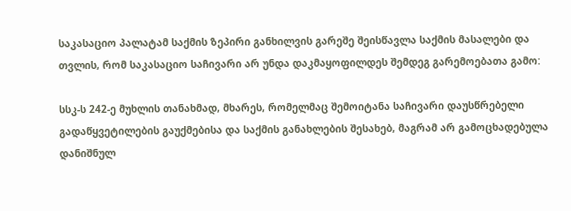საკასაციო პალატამ საქმის ზეპირი განხილვის გარეშე შეისწავლა საქმის მასალები და თვლის, რომ საკასაციო საჩივარი არ უნდა დაკმაყოფილდეს შემდეგ გარემოებათა გამო:

სსკ-ს 242-ე მუხლის თანახმად, მხარეს, რომელმაც შემოიტანა საჩივარი დაუსწრებელი გადაწყვეტილების გაუქმებისა და საქმის განახლების შესახებ, მაგრამ არ გამოცხადებულა დანიშნულ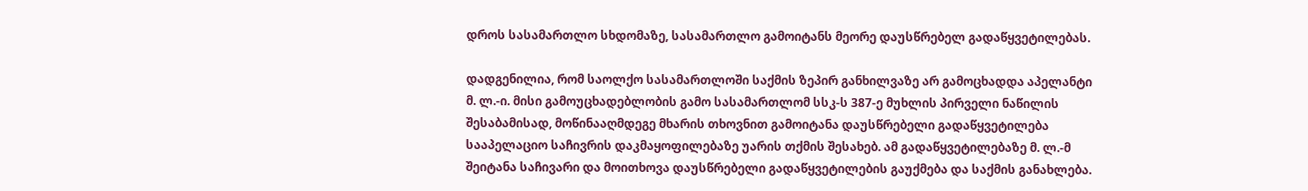დროს სასამართლო სხდომაზე, სასამართლო გამოიტანს მეორე დაუსწრებელ გადაწყვეტილებას.

დადგენილია, რომ საოლქო სასამართლოში საქმის ზეპირ განხილვაზე არ გამოცხადდა აპელანტი მ. ლ.-ი. მისი გამოუცხადებლობის გამო სასამართლომ სსკ-ს 387-ე მუხლის პირველი ნაწილის შესაბამისად, მოწინააღმდეგე მხარის თხოვნით გამოიტანა დაუსწრებელი გადაწყვეტილება სააპელაციო საჩივრის დაკმაყოფილებაზე უარის თქმის შესახებ. ამ გადაწყვეტილებაზე მ. ლ.-მ შეიტანა საჩივარი და მოითხოვა დაუსწრებელი გადაწყვეტილების გაუქმება და საქმის განახლება.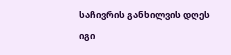საჩივრის განხილვის დღეს იგი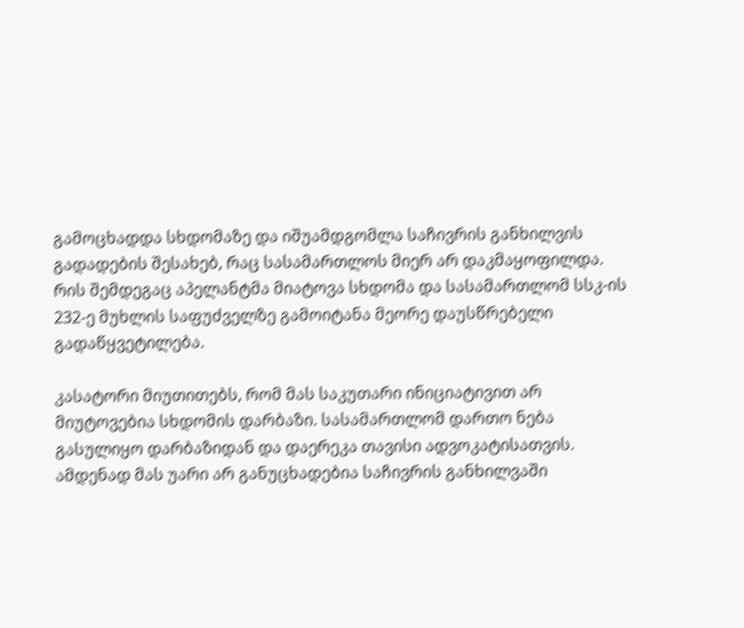გამოცხადდა სხდომაზე და იშუამდგომლა საჩივრის განხილვის გადადების შესახებ, რაც სასამართლოს მიერ არ დაკმაყოფილდა. რის შემდეგაც აპელანტმა მიატოვა სხდომა და სასამართლომ სსკ-ის 232-ე მუხლის საფუძველზე გამოიტანა მეორე დაუსწრებელი გადაწყვეტილება.

კასატორი მიუთითებს, რომ მას საკუთარი ინიციატივით არ მიუტოვებია სხდომის დარბაზი. სასამართლომ დართო ნება გასულიყო დარბაზიდან და დაერეკა თავისი ადვოკატისათვის. ამდენად მას უარი არ განუცხადებია საჩივრის განხილვაში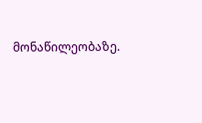მონაწილეობაზე.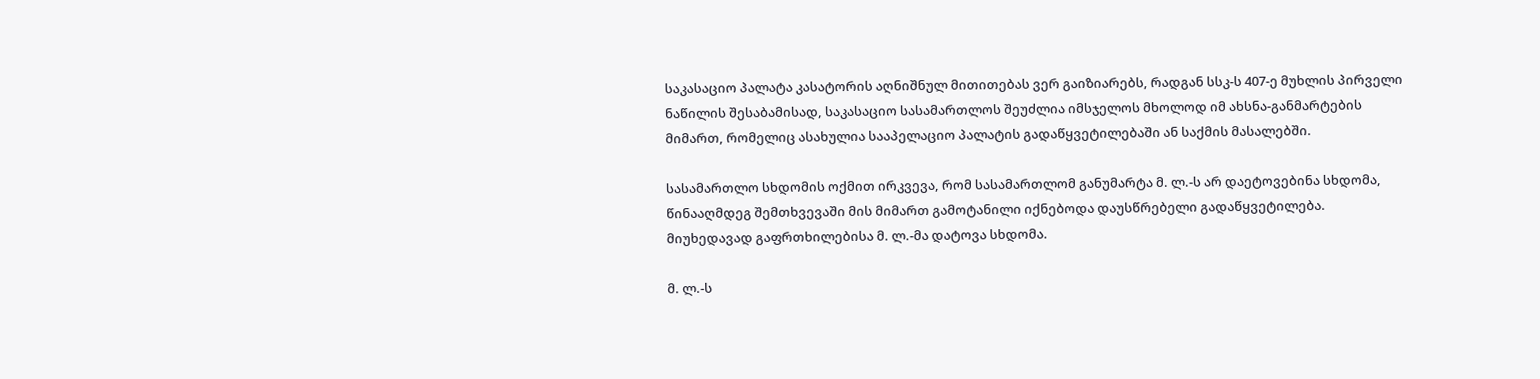საკასაციო პალატა კასატორის აღნიშნულ მითითებას ვერ გაიზიარებს, რადგან სსკ-ს 407-ე მუხლის პირველი ნაწილის შესაბამისად, საკასაციო სასამართლოს შეუძლია იმსჯელოს მხოლოდ იმ ახსნა-განმარტების მიმართ, რომელიც ასახულია სააპელაციო პალატის გადაწყვეტილებაში ან საქმის მასალებში.

სასამართლო სხდომის ოქმით ირკვევა, რომ სასამართლომ განუმარტა მ. ლ.-ს არ დაეტოვებინა სხდომა, წინააღმდეგ შემთხვევაში მის მიმართ გამოტანილი იქნებოდა დაუსწრებელი გადაწყვეტილება. მიუხედავად გაფრთხილებისა მ. ლ.-მა დატოვა სხდომა.

მ. ლ.-ს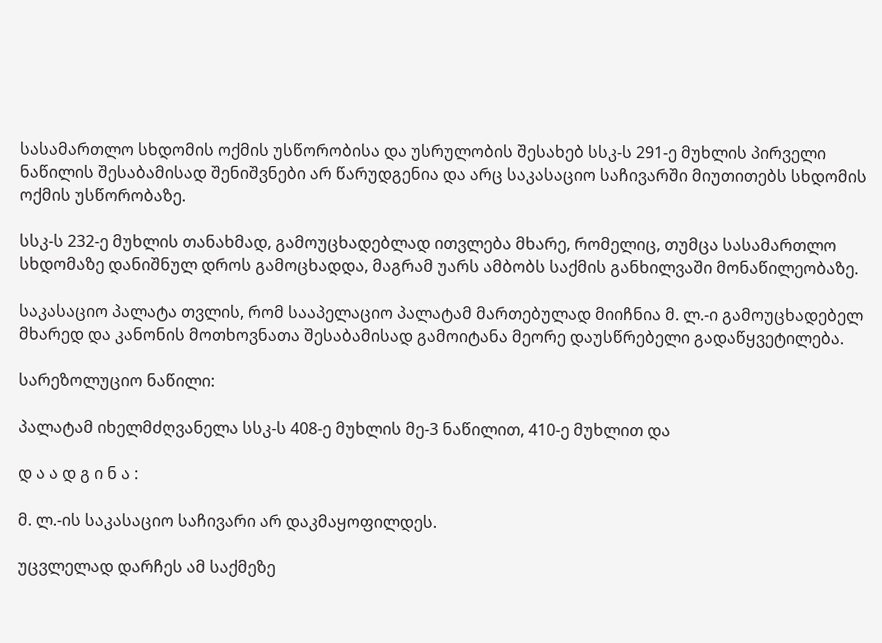სასამართლო სხდომის ოქმის უსწორობისა და უსრულობის შესახებ სსკ-ს 291-ე მუხლის პირველი ნაწილის შესაბამისად შენიშვნები არ წარუდგენია და არც საკასაციო საჩივარში მიუთითებს სხდომის ოქმის უსწორობაზე.

სსკ-ს 232-ე მუხლის თანახმად, გამოუცხადებლად ითვლება მხარე, რომელიც, თუმცა სასამართლო სხდომაზე დანიშნულ დროს გამოცხადდა, მაგრამ უარს ამბობს საქმის განხილვაში მონაწილეობაზე.

საკასაციო პალატა თვლის, რომ სააპელაციო პალატამ მართებულად მიიჩნია მ. ლ.-ი გამოუცხადებელ მხარედ და კანონის მოთხოვნათა შესაბამისად გამოიტანა მეორე დაუსწრებელი გადაწყვეტილება.

სარეზოლუციო ნაწილი:

პალატამ იხელმძღვანელა სსკ-ს 408-ე მუხლის მე-3 ნაწილით, 410-ე მუხლით და

დ ა ა დ გ ი ნ ა :

მ. ლ.-ის საკასაციო საჩივარი არ დაკმაყოფილდეს.

უცვლელად დარჩეს ამ საქმეზე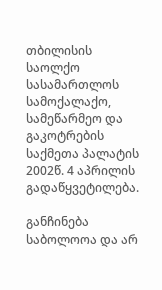თბილისის საოლქო სასამართლოს სამოქალაქო, სამეწარმეო და გაკოტრების საქმეთა პალატის 2002წ. 4 აპრილის გადაწყვეტილება.

განჩინება საბოლოოა და არ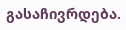გასაჩივრდება.